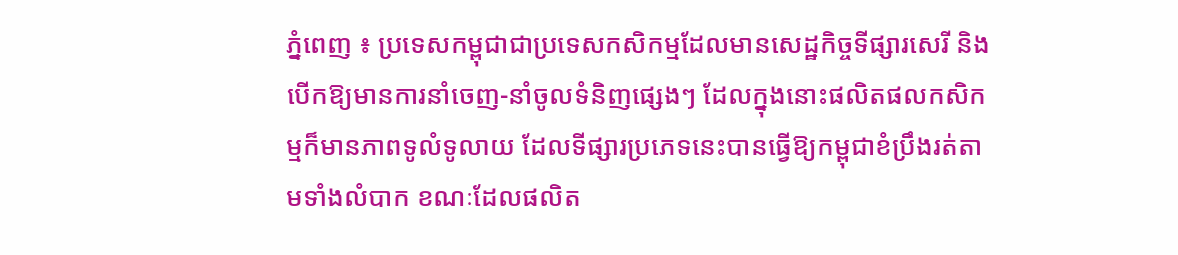ភ្នំពេញ ៖ ប្រទេសកម្ពុជាជាប្រទេសកសិកម្មដែលមានសេដ្ឋកិច្ចទីផ្សារសេរី និងបើកឱ្យមានការនាំចេញ-នាំចូលទំនិញផ្សេងៗ ដែលក្នុងនោះផលិតផលកសិកម្មក៏មានភាពទូលំទូលាយ ដែលទីផ្សារប្រភេទនេះបានធ្វើឱ្យកម្ពុជាខំប្រឹងរត់តាមទាំងលំបាក ខណៈដែលផលិត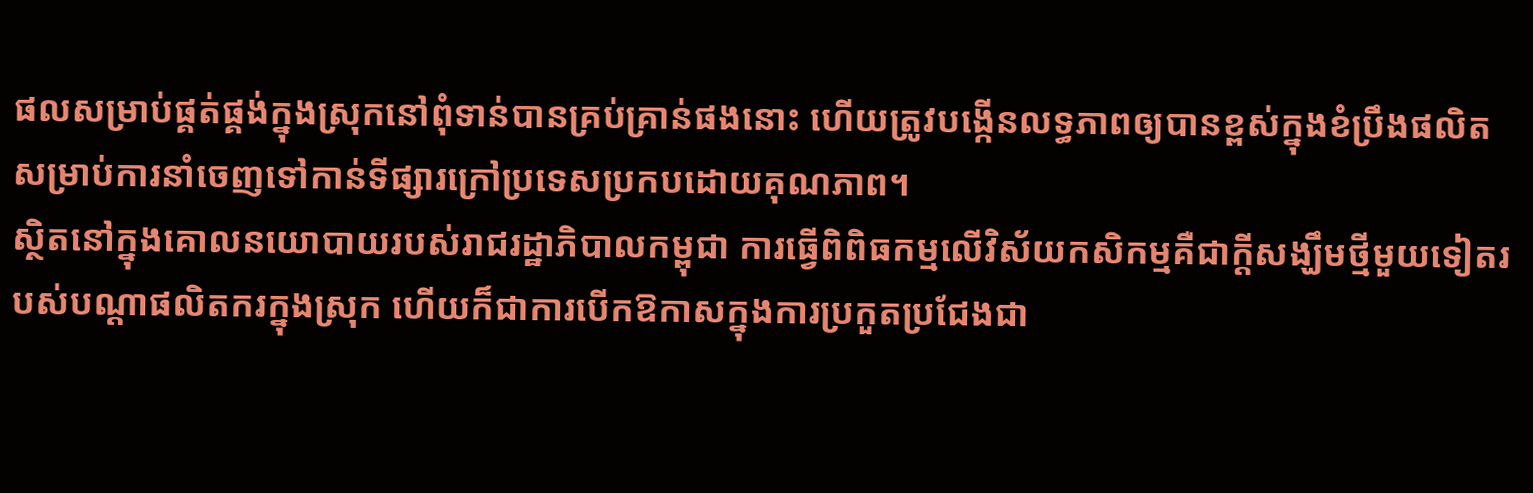ផលសម្រាប់ផ្គត់ផ្គង់ក្នុងស្រុកនៅពុំទាន់បានគ្រប់គ្រាន់ផងនោះ ហើយត្រូវបង្កើនលទ្ធភាពឲ្យបានខ្ពស់ក្នុងខំប្រឹងផលិតសម្រាប់ការនាំចេញទៅកាន់ទីផ្សារក្រៅប្រទេសប្រកបដោយគុណភាព។
ស្ថិតនៅក្នុងគោលនយោបាយរបស់រាជរដ្ឋាភិបាលកម្ពុជា ការធ្វើពិពិធកម្មលើវិស័យកសិកម្មគឺជាក្តីសង្ឃឹមថ្មីមួយទៀតរបស់បណ្ដាផលិតករក្នុងស្រុក ហើយក៏ជាការបើកឱកាសក្នុងការប្រកួតប្រជែងជា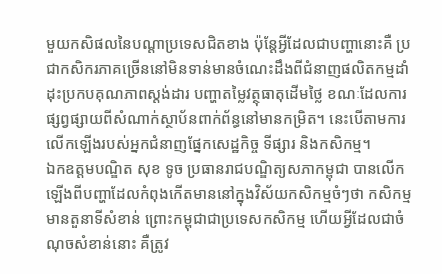មួយកសិផលនៃបណ្តាប្រទេសជិតខាង ប៉ុន្តែអ្វីដែលជាបញ្ហានោះគឺ ប្រជាកសិករភាគច្រើននៅមិនទាន់មានចំណេះដឹងពីជំនាញផលិតកម្មដាំដុះប្រកបគុណភាពស្តង់ដារ បញ្ហាតម្លៃវត្ថុធាតុដើមថ្លៃ ខណៈដែលការផ្សព្វផ្សាយពីសំណាក់ស្ថាប័នពាក់ព័ន្ធនៅមានកម្រិត។ នេះបើតាមការលើកឡើងរបស់អ្នកជំនាញផ្នែកសេដ្ឋកិច្ច ទីផ្សារ និងកសិកម្ម។
ឯកឧត្តមបណ្ឌិត សុខ ទូច ប្រធានរាជបណ្ឌិត្យសភាកម្ពុជា បានលើកឡើងពីបញ្ហាដែលកំពុងកើតមាននៅក្នុងវិស័យកសិកម្មចំៗថា កសិកម្មមានតួនាទីសំខាន់ ព្រោះកម្ពុជាជាប្រទេសកសិកម្ម ហើយអ្វីដែលជាចំណុចសំខាន់នោះ គឺត្រូវ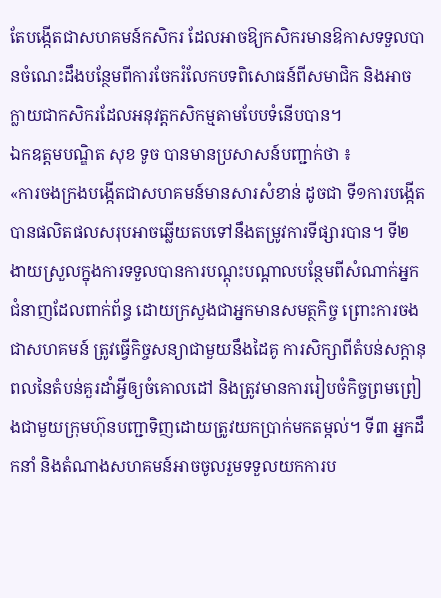តែបង្កើតជាសហគមន៍កសិករ ដែលអាចឱ្យកសិករមានឱកាសទទួលបានចំណេះដឹងបន្ថែមពីការចែករំលែកបទពិសោធន៍ពីសមាជិក និងអាចក្លាយជាកសិករដែលអនុវត្តកសិកម្មតាមបែបទំនើបបាន។
ឯកឧត្តមបណ្ឌិត សុខ ទូច បានមានប្រសាសន៍បញ្ជាក់ថា ៖
«ការចងក្រងបង្កើតជាសហគមន៍មានសារសំខាន់ ដូចជា ទី១ការបង្កើតបានផលិតផលសរុបអាចឆ្លើយតបទៅនឹងតម្រូវការទីផ្សារបាន។ ទី២ ងាយស្រួលក្នុងការទទួលបានការបណ្ដុះបណ្ដាលបន្ថែមពីសំណាក់អ្នកជំនាញដែលពាក់ព័ន្ធ ដោយក្រសួងជាអ្នកមានសមត្ថកិច្ច ព្រោះការចងជាសហគមន៍ ត្រូវធ្វើកិច្ចសន្យាជាមួយនឹងដៃគូ ការសិក្សាពីតំបន់សក្តានុពលនៃតំបន់គួរដាំអ្វីឲ្យចំគោលដៅ និងត្រូវមានការរៀបចំកិច្ចព្រមព្រៀងជាមួយក្រុមហ៊ុនបញ្ជាទិញដោយត្រូវយកប្រាក់មកតម្កល់។ ទី៣ អ្នកដឹកនាំ និងតំណាងសហគមន៍អាចចូលរួមទទួលយកការប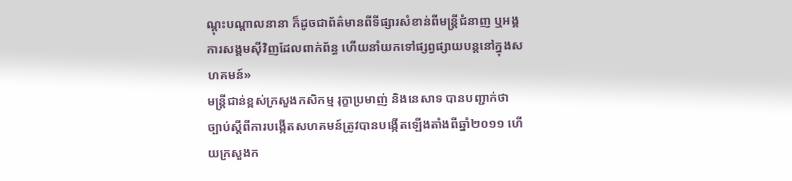ណ្តុះបណ្តាលនានា ក៏ដូចជាព័ត៌មានពីទីផ្សារសំខាន់ពីមន្ត្រីជំនាញ ឬអង្គការសង្គមស៊ីវិញដែលពាក់ព័ន្ធ ហើយនាំយកទៅផ្សព្វផ្សាយបន្តនៅក្នុងសហគមន៍»
មន្ត្រីជាន់ខ្ពស់ក្រសួងកសិកម្ម រុក្ខាប្រមាញ់ និងនេសាទ បានបញ្ជាក់ថា ច្បាប់ស្ដីពីការបង្កើតសហគមន៍ត្រូវបានបង្កើតឡើងតាំងពីឆ្នាំ២០១១ ហើយក្រសួងក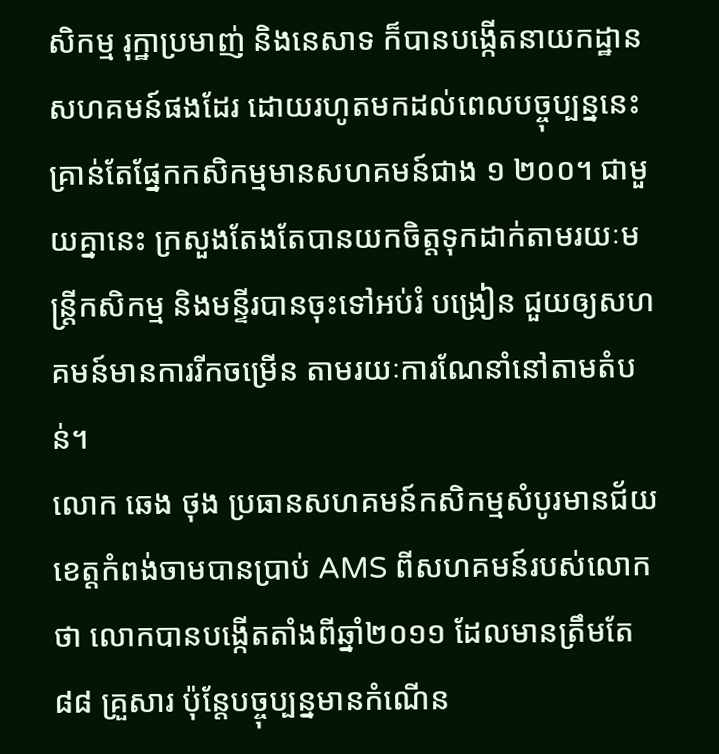សិកម្ម រុក្ឋាប្រមាញ់ និងនេសាទ ក៏បានបង្កើតនាយកដ្ឋានសហគមន៍ផងដែរ ដោយរហូតមកដល់ពេលបច្ចុប្បន្ននេះ គ្រាន់តែផ្នែកកសិកម្មមានសហគមន៍ជាង ១ ២០០។ ជាមួយគ្នានេះ ក្រសួងតែងតែបានយកចិត្តទុកដាក់តាមរយៈមន្ត្រីកសិកម្ម និងមន្ទីរបានចុះទៅអប់រំ បង្រៀន ជួយឲ្យសហគមន៍មានការរីកចម្រើន តាមរយៈការណែនាំនៅតាមតំបន់។
លោក ឆេង ថុង ប្រធានសហគមន៍កសិកម្មសំបូរមានជ័យ ខេត្តកំពង់ចាមបានប្រាប់ AMS ពីសហគមន៍របស់លោកថា លោកបានបង្កើតតាំងពីឆ្នាំ២០១១ ដែលមានត្រឹមតែ ៨៨ គ្រួសារ ប៉ុន្តែបច្ចុប្បន្នមានកំណើន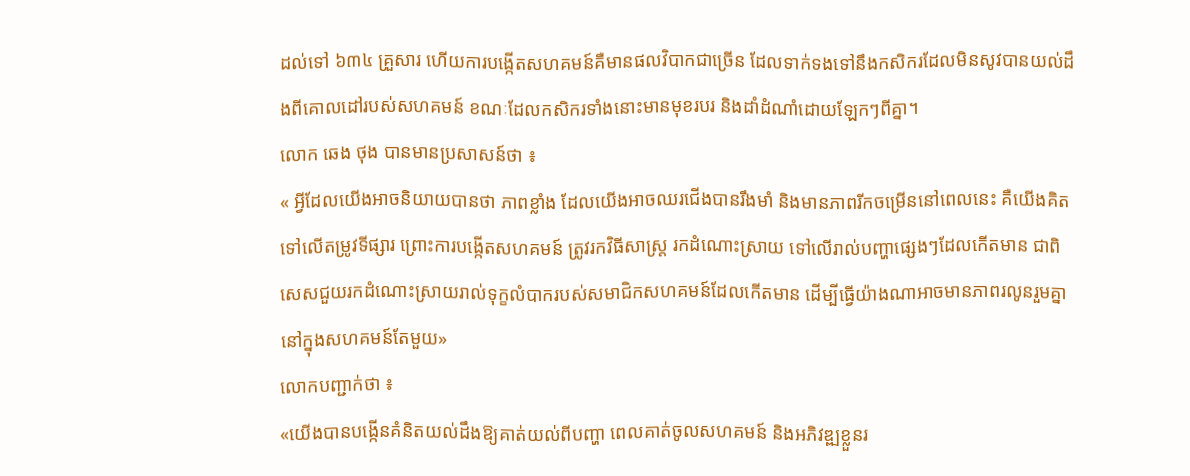ដល់ទៅ ៦៣៤ គ្រួសារ ហើយការបង្កើតសហគមន៍គឺមានផលវិបាកជាច្រើន ដែលទាក់ទងទៅនឹងកសិករដែលមិនសូវបានយល់ដឹងពីគោលដៅរបស់សហគមន៍ ខណៈដែលកសិករទាំងនោះមានមុខរបរ និងដាំដំណាំដោយឡែកៗពីគ្នា។
លោក ឆេង ថុង បានមានប្រសាសន៍ថា ៖
« អ្វីដែលយើងអាចនិយាយបានថា ភាពខ្លាំង ដែលយើងអាចឈរជើងបានរឹងមាំ និងមានភាពរីកចម្រើននៅពេលនេះ គឺយើងគិតទៅលើតម្រូវទីផ្សារ ព្រោះការបង្កើតសហគមន៍ ត្រូវរកវិធីសាស្ត្រ រកដំណោះស្រាយ ទៅលើរាល់បញ្ហាផ្សេងៗដែលកើតមាន ជាពិសេសជួយរកដំណោះស្រាយរាល់ទុក្ខលំបាករបស់សមាជិកសហគមន៍ដែលកើតមាន ដើម្បីធ្វើយ៉ាងណាអាចមានភាពរលូនរួមគ្នានៅក្នុងសហគមន៍តែមួយ»
លោកបញ្ជាក់ថា ៖
«យើងបានបង្កើនគំនិតយល់ដឹងឱ្យគាត់យល់ពីបញ្ហា ពេលគាត់ចូលសហគមន៍ និងអភិវឌ្ឍខ្លួនរ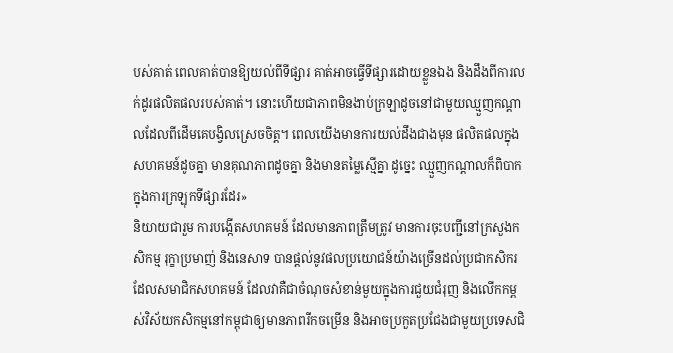បស់គាត់ ពេលគាត់បានឱ្យយល់ពីទីផ្សារ គាត់អាចធ្វើទីផ្សារដោយខ្លួនឯង និងដឹងពីការលក់ដូរផលិតផលរបស់គាត់។ នោះហើយជាភាពមិនងាប់ក្រឡាដូចនៅជាមួយឈ្មួញកណ្តាលដែលពីដើមគេបង្វិលស្រេចចិត្ត។ ពេលយើងមានការយល់ដឹងជាងមុន ផលិតផលក្នុងសហគមន៍ដូចគ្នា មានគុណភាពដូចគ្នា និងមានតម្លៃស្មើគ្នា ដូច្នេះ ឈ្មួញកណ្តាលក៏ពិបាកក្នុងការក្រឡុកទីផ្សារដែរ»
និយាយជារួម ការបង្កើតសហគមន៍ ដែលមានភាពត្រឹមត្រូវ មានការចុះបញ្ជីនៅក្រសួងកសិកម្ម រុក្ខាប្រមាញ់ និងនេសាទ បានផ្តល់នូវផលប្រយោជន៍យ៉ាងច្រើនដល់ប្រជាកសិករដែលសមាជិកសហគមន៍ ដែលវាគឺជាចំណុចសំខាន់មួយក្នុងការជួយជំរុញ និងលើកកម្ពស់វិស័យកសិកម្មនៅកម្ពុជាឲ្យមានភាពរីកចម្រើន និងអាចប្រកួតប្រជែងជាមួយប្រទេសជិ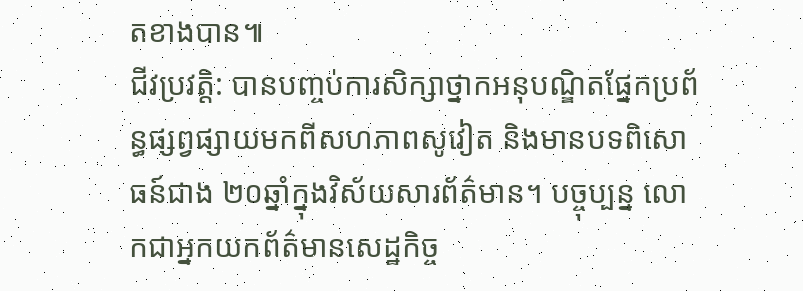តខាងបាន៕
ជីវប្រវត្តិ: បានបញ្ចប់ការសិក្សាថ្នាកអនុបណ្ឌិតផ្នែកប្រព័ន្ធផ្សព្វផ្សាយមកពីសហភាពសូវៀត និងមានបទពិសោធន៍ជាង ២០ឆ្នាំក្នុងវិស័យសារព័ត៌មាន។ បច្ចុប្បន្ន លោកជាអ្នកយកព័ត៌មានសេដ្ឋកិច្ច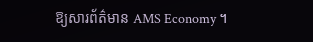ឱ្យសារព័ត៌មាន AMS Economy ។